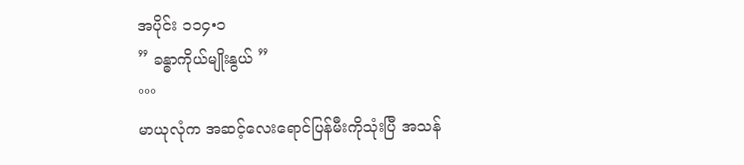အပိုင်း ၁၁၄•၁
” ခန္ဓာကိုယ်မျိုးနွယ် ”
°°°
မာယုလုံက အဆင့်လေးရောင်ပြန်မီးကိုသုံးပြီ အသန်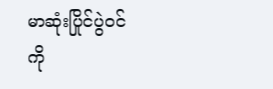မာဆုံးပြိုင်ပွဲ၀င်ကို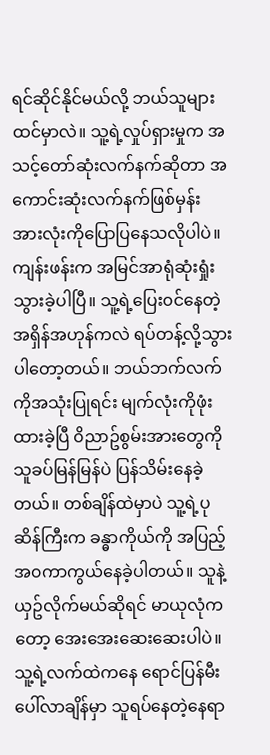ရင်ဆိုင်နိုင်မယ်လို့ ဘယ်သူများထင်မှာလဲ။ သူ့ရဲ့လှုပ်ရှားမှုက အသင့်တော်ဆုံးလက်နက်ဆိုတာ အကောင်းဆုံးလက်နက်ဖြစ်မှန်း အားလုံးကိုပြောပြနေသလိုပါပဲ။
ကျန်းဖန်းက အမြင်အာရုံဆုံးရှုံးသွားခဲ့ပါပြီ။ သူ့ရဲ့ပြေး၀င်နေတဲ့ အရှိန်အဟုန်ကလဲ ရပ်တန့်လို့သွားပါတော့တယ်။ ဘယ်ဘက်လက်ကိုအသုံးပြုရင်း မျက်လုံးကိုဖုံးထားခဲ့ပြီ ၀ိညာဥ်စွမ်းအားတွေကို သူခပ်မြန်မြန်ပဲ ပြန်သိမ်းနေခဲ့တယ်။ တစ်ချိန်ထဲမှာပဲ သူ့ရဲ့ပုဆိန်ကြီးက ခန္ဓာကိုယ်ကို အပြည့်အ၀ကာကွယ်နေခဲ့ပါတယ်။ သူနဲ့ယှဥ်လိုက်မယ်ဆိုရင် မာယုလုံကတော့ အေးအေးဆေးဆေးပါပဲ။ သူ့ရဲ့လက်ထဲကနေ ရောင်ပြန်မီးပေါ်လာချိန်မှာ သူရပ်နေတဲ့နေရာ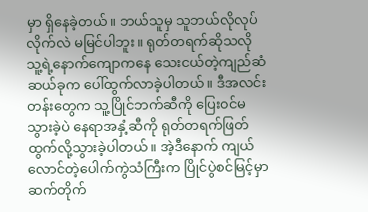မှာ ရှိနေခဲ့တယ်။ ဘယ်သူမှ သူဘယ်လိုလုပ်လိုက်လဲ မမြင်ပါဘူး။ ရုတ်တရက်ဆိုသလို သူ့ရဲ့နောက်ကျောကနေ သေးငယ်တဲ့ကျည်ဆံဆယ်ခုက ပေါ်ထွက်လာခဲ့ပါတယ်။ ဒီအလင်းတန်းတွေက သူ့ပြိုင်ဘက်ဆီကို ပြေး၀င်မသွားခဲ့ပဲ နေရာအနှံ့ဆီကို ရုတ်တရက်ဖြတ်ထွက်လို့သွားခဲ့ပါတယ်။ အဲ့ဒီနောက် ကျယ်လောင်တဲ့ပေါက်ကွဲသံကြီးက ပြိုင်ပွဲစင်မြင့်မှာဆက်တိုက်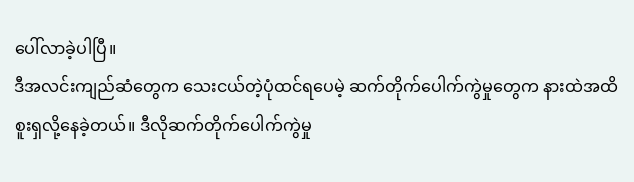ပေါ်လာခဲ့ပါပြီ။
ဒီအလင်းကျည်ဆံတွေက သေးငယ်တဲ့ပုံထင်ရပေမဲ့ ဆက်တိုက်ပေါက်ကွဲမှုတွေက နားထဲအထိစူးရှလို့နေခဲ့တယ်။ ဒီလိုဆက်တိုက်ပေါက်ကွဲမှု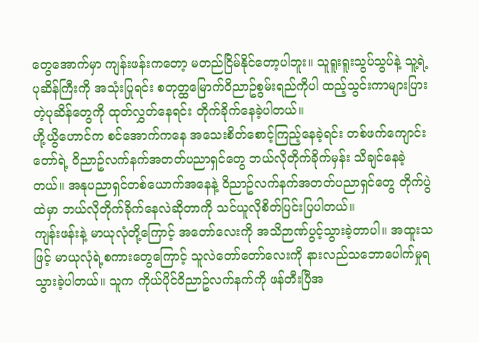တွေအောက်မှာ ကျန်းဖန်းကတော့ မတည်ငြိမ်နိုင်တော့ပါဘူး။ သူရူးရူးသွပ်သွပ်နဲ့ သူ့ရဲ့ပုဆိန်ကြီးကို အသုံးပြုရင်း စတုတ္ထမြောက်၀ိညာဥ်စွမ်းရည်ကိုပါ ထည့်သွင်းကာများပြားတဲ့ပုဆိန်တွေကို ထုတ်လွှတ်နေရင်း တိုက်ခိုက်နေခဲ့ပါတယ်။
ဟို့ယွိဟောင်က စင်အောက်ကနေ အသေးစိတ်စောင့်ကြည့်နေခဲ့ရင်း တစ်ဖက်ကျောင်းတော်ရဲ့ ၀ိညာဥ်လက်နက်အတတ်ပညာရှင်တွေ ဘယ်လိုတိုက်ခိုက်မှန်း သိချင်နေခဲ့တယ်။ အနုပညာရှင်တစ်ယောက်အနေနဲ့ ၀ိညာဥ်လက်နက်အတတ်ပညာရှင်တွေ တိုက်ပွဲထဲမှာ ဘယ်လိုတိုက်ခိုက်နေလဲဆိုတာကို သင်ယူလိုစိတ်ပြင်းပြပါတယ်။
ကျန်းဖန်းနဲ့ မာယုလုံတို့ကြောင့် အတော်လေးကို အသိဉာဏ်ပွင့်သွားခဲ့တာပါ။ အထူးသဖြင့် မာယုလုံရဲ့စကားတွေကြောင့် သူလဲတော်တော်လေးကို နားလည်သဘောပေါက်မှုရသွားခဲ့ပါတယ်။ သူက ကိုယ်ပိုင်၀ိညာဥ်လက်နက်ကို ဖန်တီးပြီအ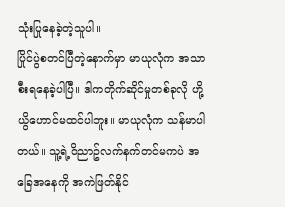သုံးပြုနေခဲ့တဲ့သူပါ။
ပြိုင်ပွဲစတင်ပြီတဲ့နောက်မှာ မာယုလုံက အသာစီးရနေခဲ့ပါပြီ။ ဒါကတိုက်ဆိုင်မှုတစ်ခုလို ဟို့ယွိဟောင်မထင်ပါဘူး။ မာယုလုံက သန်မာပါတယ်။ သူ့ရဲ့၀ိညာဥ်လက်နက်တင်မကပဲ အခြေအနေကို အကဲဖြတ်နိုင်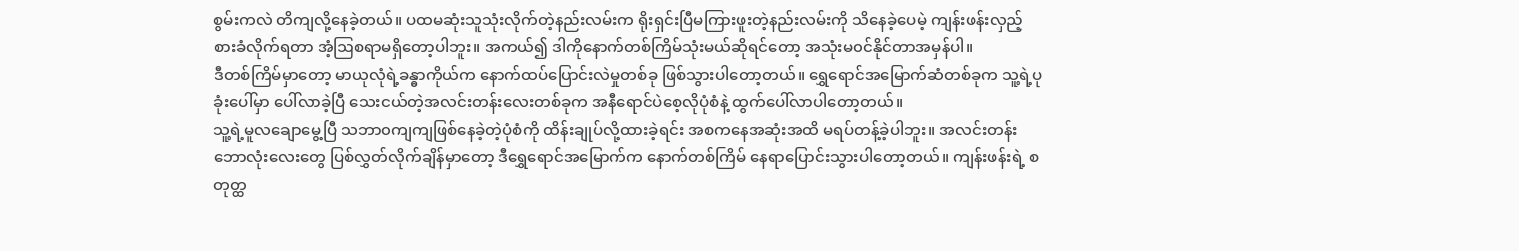စွမ်းကလဲ တိကျလို့နေခဲ့တယ်။ ပထမဆုံးသူသုံးလိုက်တဲ့နည်းလမ်းက ရိုးရှင်းပြီမကြားဖူးတဲ့နည်းလမ်းကို သိနေခဲ့ပေမဲ့ ကျန်းဖန်းလှည့်စားခံလိုက်ရတာ အံ့ဩစရာမရှိတော့ပါဘူး။ အကယ်၍ ဒါကိုနောက်တစ်ကြိမ်သုံးမယ်ဆိုရင်တော့ အသုံးမ၀င်နိုင်တာအမှန်ပါ။
ဒီတစ်ကြိမ်မှာတော့ မာယုလုံရဲ့ခန္ဓာကိုယ်က နောက်ထပ်ပြောင်းလဲမှုတစ်ခု ဖြစ်သွားပါတော့တယ်။ ရွှေရောင်အမြောက်ဆံတစ်ခုက သူ့ရဲ့ပုခုံးပေါ်မှာ ပေါ်လာခဲ့ပြီ သေးငယ်တဲ့အလင်းတန်းလေးတစ်ခုက အနီရောင်ပဲစေ့လိုပုံစံနဲ့ ထွက်ပေါ်လာပါတော့တယ်။
သူ့ရဲ့မူလချောမွေ့ပြီ သဘာ၀ကျကျဖြစ်နေခဲ့တဲ့ပုံစံကို ထိန်းချုပ်လို့ထားခဲ့ရင်း အစကနေအဆုံးအထိ မရပ်တန့်ခဲ့ပါဘူး။ အလင်းတန်းဘောလုံးလေးတွေ ပြစ်လွှတ်လိုက်ချိန်မှာတော့ ဒီရွှေရောင်အမြောက်က နောက်တစ်ကြိမ် နေရာပြောင်းသွားပါတော့တယ်။ ကျန်းဖန်းရဲ့ စတုတ္ထ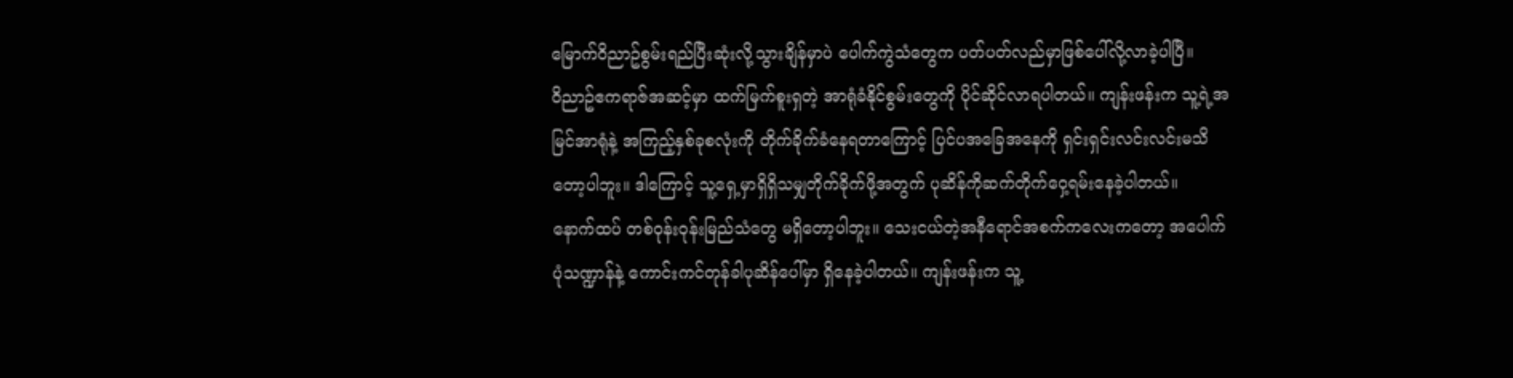မြောက်၀ိညာဥ်စွမ်းရည်ပြီးဆုံးလို့သွားချိန်မှာပဲ ပေါက်ကွဲသံတွေက ပတ်ပတ်လည်မှာဖြစ်ပေါ်လို့လာခဲ့ပါပြီ။
၀ိညာဥ်ဧကရာဇ်အဆင့်မှာ ထက်မြက်စူးရှတဲ့ အာရုံခံနိုင်စွမ်းတွေကို ပိုင်ဆိုင်လာရပါတယ်။ ကျန်းဖန်းက သူ့ရဲ့အမြင်အာရုံနဲ့ အကြည့်နှစ်ခုစလုံးကို တိုက်ခိုက်ခံနေရတာကြောင့် ပြင်ပအခြေအနေကို ရှင်းရှင်းလင်းလင်းမသိတော့ပါဘူး။ ဒါကြောင့် သူ့ရှေ့မှာရှိရှိသမျှတိုက်ခိုက်ဖို့အတွက် ပုဆိန်ကိုဆက်တိုက်ဝှေ့ရမ်းနေခဲ့ပါတယ်။
နောက်ထပ် တစ်၀ုန်း၀ုန်းမြည်သံတွေ မရှိတော့ပါဘူး။ သေးငယ်တဲ့အနီရောင်အစက်ကလေးကတော့ အပေါက်ပုံသဏ္ဍာန်နဲ့ ကောင်းကင်တုန်ခါပုဆိန်ပေါ်မှာ ရှိနေခဲ့ပါတယ်။ ကျန်းဖန်းက သူ့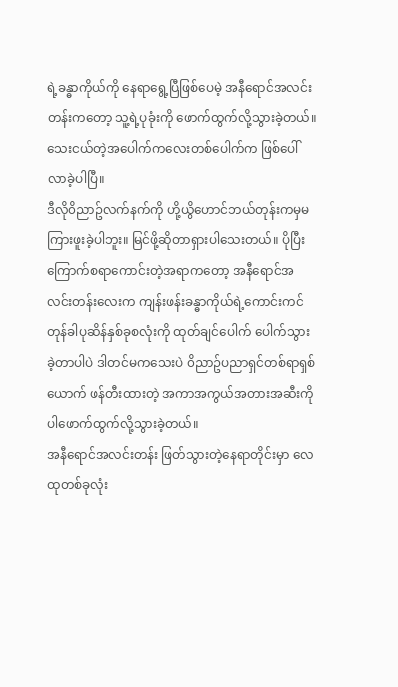ရဲ့ခန္ဓာကိုယ်ကို နေရာရွေ့ပြီဖြစ်ပေမဲ့ အနီရောင်အလင်းတန်းကတော့ သူ့ရဲ့ပုခုံးကို ဖောက်ထွက်လို့သွားခဲ့တယ်။ သေးငယ်တဲ့အပေါက်ကလေးတစ်ပေါက်က ဖြစ်ပေါ်လာခဲ့ပါပြီ။
ဒီလို၀ိညာဥ်လက်နက်ကို ဟို့ယွိဟောင်ဘယ်တုန်းကမှမကြားဖူးခဲ့ပါဘူး။ မြင်ဖို့ဆိုတာရှားပါသေးတယ်။ ပိုပြီးကြောက်စရာကောင်းတဲ့အရာကတော့ အနီရောင်အလင်းတန်းလေးက ကျန်းဖန်းခန္ဓာကိုယ်ရဲ့ကောင်းကင်တုန်ခါပုဆိန်နှစ်ခုစလုံးကို ထုတ်ချင်ပေါက် ပေါက်သွားခဲ့တာပါပဲ ဒါတင်မကသေးပဲ ၀ိညာဥ်ပညာရှင်တစ်ရာရှစ်ယောက် ဖန်တီးထားတဲ့ အကာအကွယ်အတားအဆီးကိုပါဖောက်ထွက်လို့သွားခဲ့တယ်။
အနီရောင်အလင်းတန်း ဖြတ်သွားတဲ့နေရာတိုင်းမှာ လေထုတစ်ခုလုံး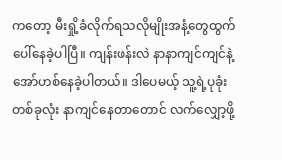ကတော့ မီးရှို့ခံလိုက်ရသလိုမျိုးအနံ့တွေထွက်ပေါ်နေခဲ့ပါပြီ။ ကျန်းဖန်းလဲ နာနာကျင်ကျင်နဲ့ အော်ဟစ်နေခဲ့ပါတယ်။ ဒါပေမယ့် သူ့ရဲ့ပုခုံးတစ်ခုလုံး နာကျင်နေတာတောင် လက်လျှော့ဖို့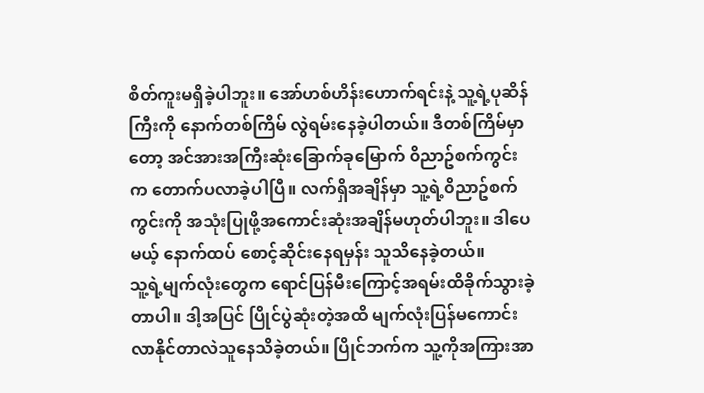စိတ်ကူးမရှိခဲ့ပါဘူး။ အော်ဟစ်ဟိန်းဟောက်ရင်းနဲ့ သူ့ရဲ့ပုဆိန်ကြီးကို နောက်တစ်ကြိမ် လွဲရမ်းနေခဲ့ပါတယ်။ ဒီတစ်ကြိမ်မှာတော့ အင်အားအကြီးဆုံးခြောက်ခုမြောက် ၀ိညာဥ်စက်ကွင်းက တောက်ပလာခဲ့ပါပြီ။ လက်ရှိအချိန်မှာ သူ့ရဲ့၀ိညာဥ်စက်ကွင်းကို အသုံးပြုဖို့အကောင်းဆုံးအချိန်မဟုတ်ပါဘူး။ ဒါပေမယ့် နောက်ထပ် စောင့်ဆိုင်းနေရမှန်း သူသိနေခဲ့တယ်။
သူ့ရဲ့မျက်လုံးတွေက ရောင်ပြန်မီးကြောင့်အရမ်းထိခိုက်သွားခဲ့တာပါ။ ဒါ့အပြင် ပြိုင်ပွဲဆုံးတဲ့အထိ မျက်လုံးပြန်မကောင်းလာနိုင်တာလဲသူနေသိခဲ့တယ်။ ပြိုင်ဘက်က သူ့ကိုအကြားအာ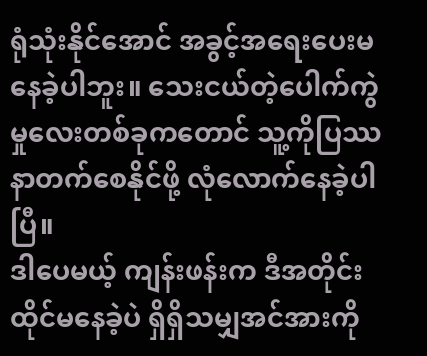ရုံသုံးနိုင်အောင် အခွင့်အရေးပေးမနေခဲ့ပါဘူး။ သေးငယ်တဲ့ပေါက်ကွဲမှုလေးတစ်ခုကတောင် သူ့ကိုပြဿနာတက်စေနိုင်ဖို့ လုံလောက်နေခဲ့ပါပြီ။
ဒါပေမယ့် ကျန်းဖန်းက ဒီအတိုင်းထိုင်မနေခဲ့ပဲ ရှိရှိသမျှအင်အားကို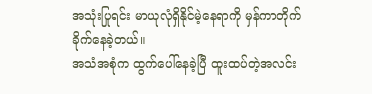အသုံးပြုရင်း မာယုလုံရှိနိုင်မဲ့နေရာကို မှန်ကာတိုက်ခိုက်နေခဲ့တယ်။
အသံအစုံက ထွက်ပေါ်နေခဲ့ပြီ ထူးထပ်တဲ့အလင်း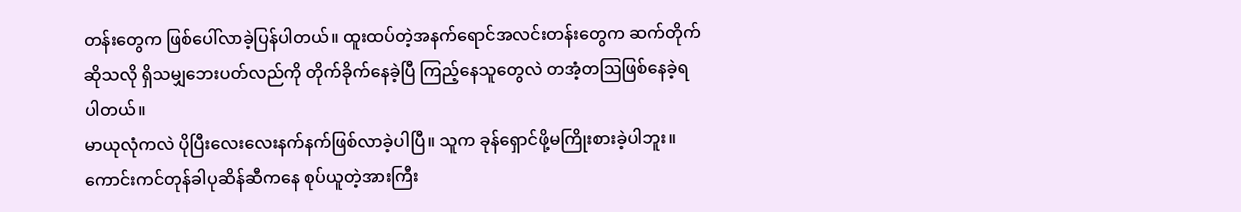တန်းတွေက ဖြစ်ပေါ်လာခဲ့ပြန်ပါတယ်။ ထူးထပ်တဲ့အနက်ရောင်အလင်းတန်းတွေက ဆက်တိုက်ဆိုသလို ရှိသမျှဘေးပတ်လည်ကို တိုက်ခိုက်နေခဲ့ပြီ ကြည့်နေသူတွေလဲ တအံ့တဩဖြစ်နေခဲ့ရပါတယ်။
မာယုလုံကလဲ ပိုပြီးလေးလေးနက်နက်ဖြစ်လာခဲ့ပါပြီ။ သူက ခုန်ရှောင်ဖို့မကြိုးစားခဲ့ပါဘူး။ ကောင်းကင်တုန်ခါပုဆိန်ဆီကနေ စုပ်ယူတဲ့အားကြီး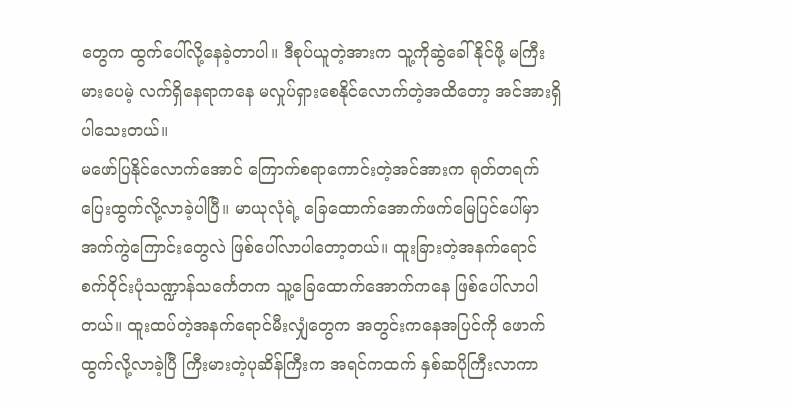တွေက ထွက်ပေါ်လို့နေခဲ့တာပါ။ ဒီစုပ်ယူတဲ့အားက သူ့ကိုဆွဲခေါ်နိုင်ဖို့ မကြီးမားပေမဲ့ လက်ရှိနေရာကနေ မလှုပ်ရှားစေနိုင်လောက်တဲ့အထိတော့ အင်အားရှိပါသေးတယ်။
မဖော်ပြနိုင်လောက်အောင် ကြောက်စရာကောင်းတဲ့အင်အားက ရုတ်တရက်ပြေးထွက်လို့လာခဲ့ပါပြီ။ မာယုလုံရဲ့ ခြေထောက်အောက်ဖက်မြေပြင်ပေါ်မှာ အက်ကွဲကြောင်းတွေလဲ ဖြစ်ပေါ်လာပါတော့တယ်။ ထူးခြားတဲ့အနက်ရောင်စက်၀ိုင်းပုံသဏ္ဍာန်သင်္ကေတက သူ့ခြေထောက်အောက်ကနေ ဖြစ်ပေါ်လာပါတယ်။ ထူးထပ်တဲ့အနက်ရောင်မီးလျှံတွေက အတွင်းကနေအပြင်ကို ဖောက်ထွက်လို့လာခဲ့ပြီ ကြီးမားတဲ့ပုဆိန်ကြီးက အရင်ကထက် နှစ်ဆပိုကြီးလာကာ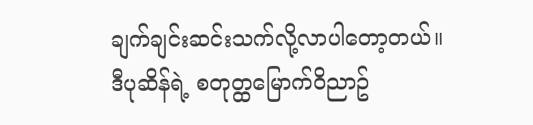ချက်ချင်းဆင်းသက်လို့လာပါတော့တယ်။
ဒီပုဆိန်ရဲ့ စတုတ္ထမြောက်၀ိညာဥ်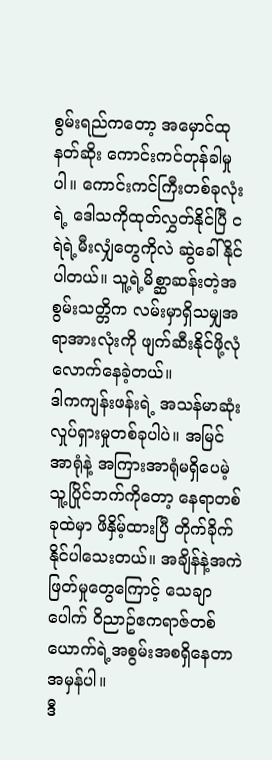စွမ်းရည်ကတော့ အမှောင်ထုနတ်ဆိုး ကောင်းကင်တုန်ခါမှုပါ။ ကောင်းကင်ကြီးတစ်ခုလုံးရဲ့ ဒေါသကိုထုတ်လွှတ်နိုင်ပြီ ငရဲရဲ့မီးလျှံတွေကိုလဲ ဆွဲခေါ်နိုင်ပါတယ်။ သူ့ရဲ့မိစ္ဆာဆန်းတဲ့အစွမ်းသတ္တိက လမ်းမှာရှိသမျှအရာအားလုံးကို ဖျက်ဆီးနိုင်ဖို့လုံလောက်နေခဲ့တယ်။
ဒါကကျန်းဖန်းရဲ့ အသန်မာဆုံးလှုပ်ရှားမှုတစ်ခုပါပဲ။ အမြင်အာရုံနဲ့ အကြားအာရုံမရှိပေမဲ့ သူ့ပြိုင်ဘက်ကိုတော့ နေရာတစ်ခုထဲမှာ ဖိနှိမ့်ထားပြီ တိုက်ခိုက်နိုင်ပါသေးတယ်။ အချိန်နဲ့အကဲဖြတ်မှုတွေကြောင့် သေချာပေါက် ၀ိညာဥ်ဧကရာဇ်တစ်ယောက်ရဲ့အစွမ်းအစရှိနေတာအမှန်ပါ။
ဒီ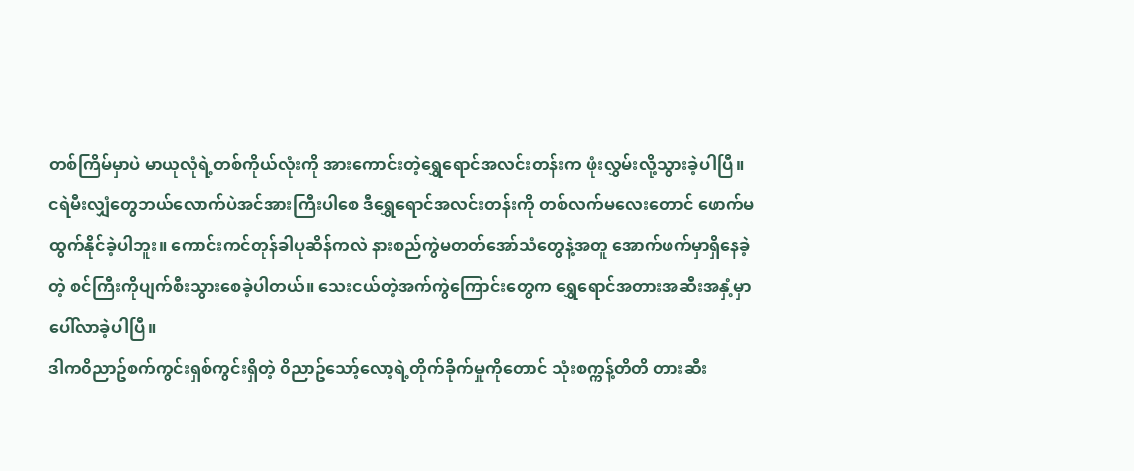တစ်ကြိမ်မှာပဲ မာယုလုံရဲ့တစ်ကိုယ်လုံးကို အားကောင်းတဲ့ရွှေရောင်အလင်းတန်းက ဖုံးလွှမ်းလို့သွားခဲ့ပါပြီ။
ငရဲမီးလျှံတွေဘယ်လောက်ပဲအင်အားကြီးပါစေ ဒီရွှေရောင်အလင်းတန်းကို တစ်လက်မလေးတောင် ဖောက်မထွက်နိုင်ခဲ့ပါဘူး။ ကောင်းကင်တုန်ခါပုဆိန်ကလဲ နားစည်ကွဲမတတ်အော်သံတွေနဲ့အတူ အောက်ဖက်မှာရှိနေခဲ့တဲ့ စင်ကြီးကိုပျက်စီးသွားစေခဲ့ပါတယ်။ သေးငယ်တဲ့အက်ကွဲကြောင်းတွေက ရွှေရောင်အတားအဆီးအနှံ့မှာ ပေါ်လာခဲ့ပါပြီ။
ဒါက၀ိညာဥ်စက်ကွင်းရှစ်ကွင်းရှိတဲ့ ၀ိညာဥ်သော့်လော့ရဲ့တိုက်ခိုက်မှုကိုတောင် သုံးစက္ကန့်တိတိ တားဆီး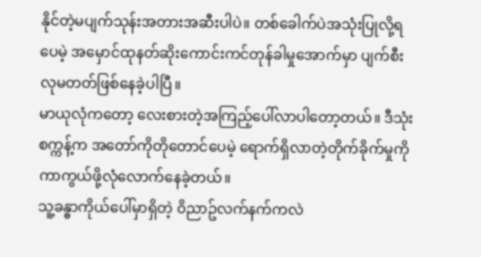နိုင်တဲ့မပျက်သုန်းအတားအဆီးပါပဲ။ တစ်ခေါက်ပဲအသုံးပြုလို့ရပေမဲ့ အမှောင်ထုနတ်ဆိုးကောင်းကင်တုန်ခါမှုအောက်မှာ ပျက်စီးလုမတတ်ဖြစ်နေခဲ့ပါပြီ။
မာယုလုံကတော့ လေးစားတဲ့အကြည့်ပေါ်လာပါတော့တယ်။ ဒီသုံးစက္ကန့်က အတော်ကိုတိုတောင်ပေမဲ့ ရောက်ရှိလာတဲ့တိုက်ခိုက်မှုကို ကာကွယ်ဖို့လုံလောက်နေခဲ့တယ်။
သူ့ခန္ဓာကိုယ်ပေါ်မှာရှိတဲ့ ၀ိညာဥ်လက်နက်ကလဲ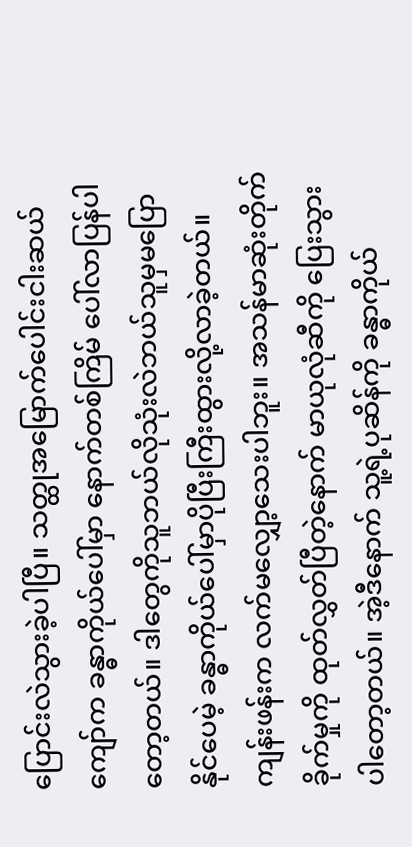ပြောင်းလဲသွားခဲ့ပါပြီ။ သတ္ထုအမြောက်ပေါင်းငါးဆယ်ကျော်က ခန္ဓာကိုယ်ပေါ်မှာ နောက်တစ်ကြိမ် ပေါ်လာပြန်ပါတော့တယ်။ ဒါတွေကိုသူဘယ်လိုသုံးလဲဘယ်သူမှမပြောနိုင်ပေမဲ့ ခန္ဓာကိုယ်ပေါ်မှာပိုပြီးကြီးထွားလို့လာခဲ့တယ်။
ကျန်းဖန်းက လက်မလျှော့သေးပါဘူး။ အသန်မာဆုံးတိုက်ခိုက်မှုကို ထုတ်လွှတ်ပြီတဲ့နောက် မာယုလုံဆီကို ပြေးသွားပါတော့တယ်။ အဲ့ဒီနောက် သူ့ရဲ့ပုဆိန်ကို ခန္ဓာကိုယ်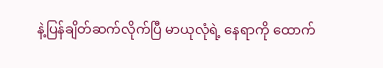နဲ့ပြန်ချိတ်ဆက်လိုက်ပြီ မာယုလုံရဲ့ နေရာကို ထောက်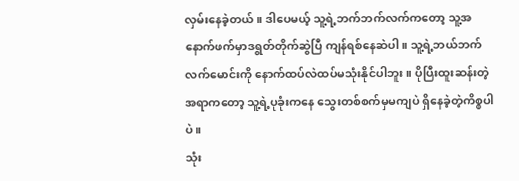လှမ်းနေခဲ့တယ်။ ဒါပေမယ့် သူ့ရဲ့ဘက်ဘက်လက်ကတော့ သူ့အနောက်ဖက်မှာဒရွတ်တိုက်ဆွဲပြီ ကျန်ရစ်နေဆဲပါ။ သူ့ရဲ့ဘယ်ဘက်လက်မောင်းကို နောက်ထပ်လဲထပ်မသုံးနိုင်ပါဘူး။ ပိုပြီးထူးဆန်းတဲ့အရာကတော့ သူ့ရဲ့ပုခုံးကနေ သွေးတစ်စက်မှမကျပဲ ရှိနေခဲ့တဲ့ကိစ္စပါပဲ။
သုံး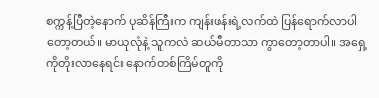စက္ကန့်ပြီတဲ့နောက် ပုဆိန်ကြီးက ကျန်းဖန်းရဲ့လက်ထဲ ပြန်ရောက်လာပါတော့တယ်။ မာယုလုံနဲ့ သူကလဲ ဆယ်မီတာသာ ကွာတော့တာပါ။ အရှေ့ကိုတိုးလာနေရင်း နောက်တစ်ကြိမ်တူကို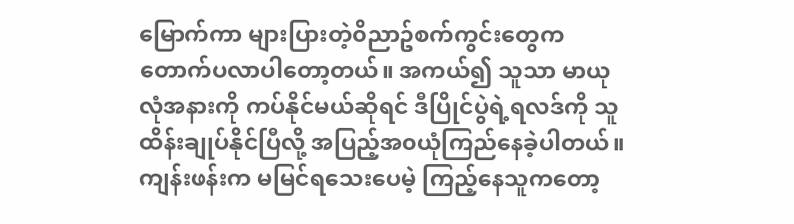မြောက်ကာ များပြားတဲ့၀ိညာဥ်စက်ကွင်းတွေက တောက်ပလာပါတော့တယ်။ အကယ်၍ သူသာ မာယုလုံအနားကို ကပ်နိုင်မယ်ဆိုရင် ဒီပြိုင်ပွဲရဲ့ရလဒ်ကို သူထိန်းချုပ်နိုင်ပြီလို့ အပြည့်အ၀ယုံကြည်နေခဲ့ပါတယ်။
ကျန်းဖန်းက မမြင်ရသေးပေမဲ့ ကြည့်နေသူကတော့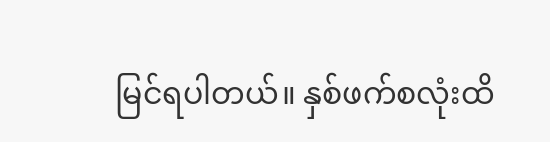မြင်ရပါတယ်။ နှစ်ဖက်စလုံးထိ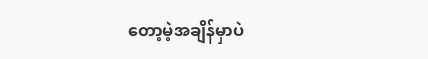တော့မဲ့အချိန်မှာပဲ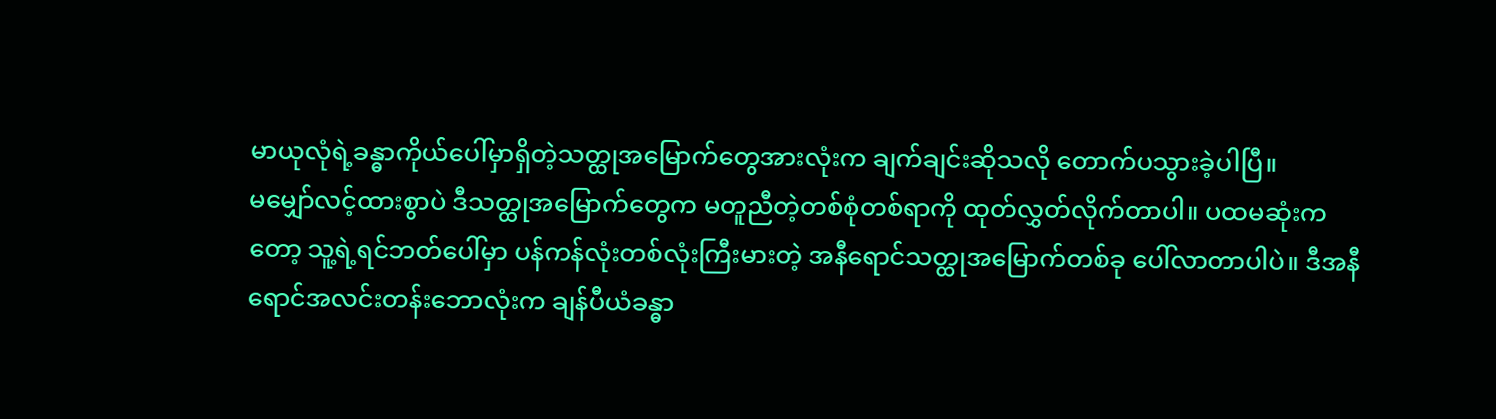မာယုလုံရဲ့ခန္ဓာကိုယ်ပေါ်မှာရှိတဲ့သတ္ထုအမြောက်တွေအားလုံးက ချက်ချင်းဆိုသလို တောက်ပသွားခဲ့ပါပြီ။
မမျှော်လင့်ထားစွာပဲ ဒီသတ္ထုအမြောက်တွေက မတူညီတဲ့တစ်စုံတစ်ရာကို ထုတ်လွှတ်လိုက်တာပါ။ ပထမဆုံးကတော့ သူ့ရဲ့ရင်ဘတ်ပေါ်မှာ ပန်ကန်လုံးတစ်လုံးကြီးမားတဲ့ အနီရောင်သတ္ထုအမြောက်တစ်ခု ပေါ်လာတာပါပဲ။ ဒီအနီရောင်အလင်းတန်းဘောလုံးက ချန်ပီယံခန္ဓာ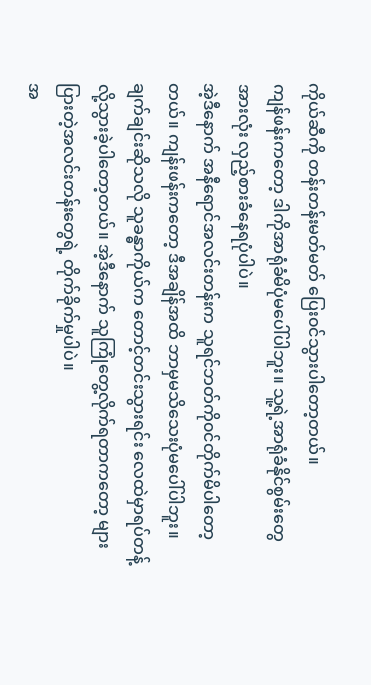ကိုယ်ဆီကို တန်းတန်းမတ်မတ် ပြေး၀င်သွားပါတော့တယ်။
ကျန်ဖန်းကတော့ ဒါကိုအာရုံခံမိပုံမပေါ်ပါဘူး။ သူ့ရဲ့အာရုံခံနိုင်စွမ်းတွေအားလုံး လှည့်စားခံနေရပုံပါပဲ။
အဲ့ဒီနောက် အနီရောင်အလင်းတန်းက သူရင်ဘတ်ကို၀င်တိုက်မိပါတော့တယ်။ ကျန်းဖန်းကတော့ ဒီအချိန်အထိ ဘာမှမသိသေးပုံမပေါ်ပါဘူး။ ချက်ချင်းဆိုသလို သူခန္ဓာကိုယ်က တောင့်တင်းသွားရင်း လေထဲမှာရပ်တန့်လို့သွားခဲ့ပါတော့တယ်။ အဲ့ဒီနောက် သူကြုံတွေ့လိုက်ရတာကတော့ များပြားတဲ့အလင်းတန်းတွေရဲ့ တိုက်ခိုက်မှုပါပဲ။
အ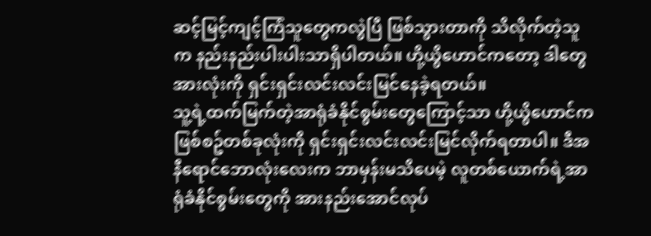ဆင့်မြင့်ကျင့်ကြံသူတွေကလွဲပြီ ဖြစ်သွားတာကို သိလိုက်တဲ့သူက နည်းနည်းပါးပါးသာရှိပါတယ်။ ဟို့ယွိဟောင်ကတော့ ဒါတွေအားလုံးကို ရှင်းရှင်းလင်းလင်းမြင်နေခဲ့ရတယ်။
သူ့ရဲ့ထက်မြက်တဲ့အာရုံခံနိုင်စွမ်းတွေကြောင့်သာ ဟို့ယွိဟောင်က ဖြစ်စဥ်တစ်ခုလုံးကို ရှင်းရှင်းလင်းလင်းမြင်လိုက်ရတာပါ။ ဒီအနီရောင်ဘောလုံးလေးက ဘာမှန်းမသိပေမဲ့ လူတစ်ယောက်ရဲ့အာရုံခံနိုင်စွမ်းတွေကို အားနည်းအောင်လုပ်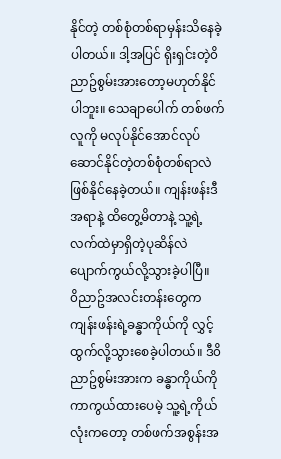နိုင်တဲ့ တစ်စုံတစ်ရာမှန်းသိနေခဲ့ပါတယ်။ ဒါ့အပြင် ရိုးရှင်းတဲ့၀ိညာဥ်စွမ်းအားတော့မဟုတ်နိုင်ပါဘူး။ သေချာပေါက် တစ်ဖက်လူကို မလုပ်နိုင်အောင်လုပ်ဆောင်နိုင်တဲ့တစ်စုံတစ်ရာလဲ ဖြစ်နိုင်နေခဲ့တယ်။ ကျန်းဖန်းဒီအရာနဲ့ ထိတွေ့မိတာနဲ့ သူ့ရဲ့လက်ထဲမှာရှိတဲ့ပုဆိန်လဲ ပျောက်ကွယ်လို့သွားခဲ့ပါပြီ။
၀ိညာဥ်အလင်းတန်းတွေက ကျန်းဖန်းရဲ့ခန္ဓာကိုယ်ကို လွှင့်ထွက်လို့သွားစေခဲ့ပါတယ်။ ဒီ၀ိညာဥ်စွမ်းအားက ခန္ဓာကိုယ်ကိုကာကွယ်ထားပေမဲ့ သူ့ရဲ့ကိုယ်လုံးကတော့ တစ်ဖက်အစွန်းအ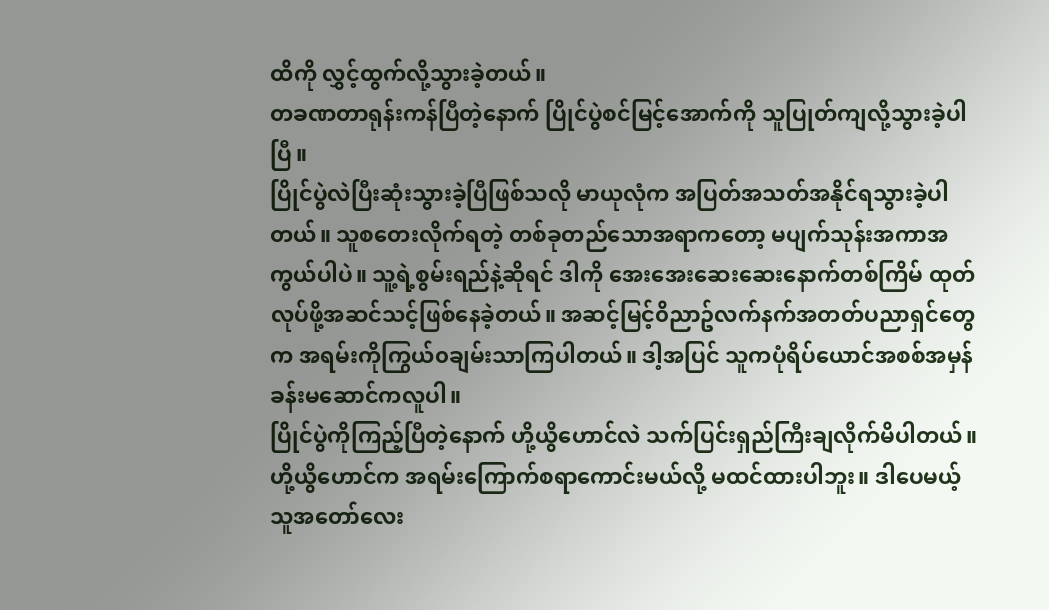ထိကို လွှင့်ထွက်လို့သွားခဲ့တယ်။
တခဏတာရုန်းကန်ပြီတဲ့နောက် ပြိုင်ပွဲစင်မြင့်အောက်ကို သူပြုတ်ကျလို့သွားခဲ့ပါပြီ။
ပြိုင်ပွဲလဲပြီးဆုံးသွားခဲ့ပြီဖြစ်သလို မာယုလုံက အပြတ်အသတ်အနိုင်ရသွားခဲ့ပါတယ်။ သူစတေးလိုက်ရတဲ့ တစ်ခုတည်သောအရာကတော့ မပျက်သုန်းအကာအကွယ်ပါပဲ။ သူ့ရဲ့စွမ်းရည်နဲ့ဆိုရင် ဒါကို အေးအေးဆေးဆေးနောက်တစ်ကြိမ် ထုတ်လုပ်ဖို့အဆင်သင့်ဖြစ်နေခဲ့တယ်။ အဆင့်မြင့်၀ိညာဥ်လက်နက်အတတ်ပညာရှင်တွေက အရမ်းကိုကြွယ်၀ချမ်းသာကြပါတယ်။ ဒါ့အပြင် သူကပုံရိပ်ယောင်အစစ်အမှန် ခန်းမဆောင်ကလူပါ။
ပြိုင်ပွဲကိုကြည့်ပြီတဲ့နောက် ဟို့ယွိဟောင်လဲ သက်ပြင်းရှည်ကြီးချလိုက်မိပါတယ်။ ဟို့ယွိဟောင်က အရမ်းကြောက်စရာကောင်းမယ်လို့ မထင်ထားပါဘူး။ ဒါပေမယ့် သူအတော်လေး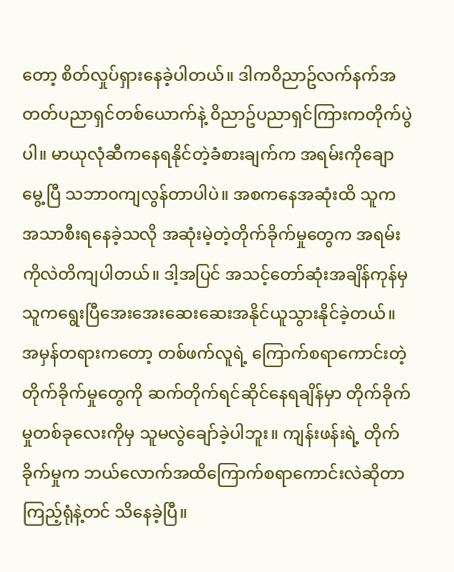တော့ စိတ်လှုပ်ရှားနေခဲ့ပါတယ်။ ဒါက၀ိညာဥ်လက်နက်အတတ်ပညာရှင်တစ်ယောက်နဲ့ ၀ိညာဥ်ပညာရှင်ကြားကတိုက်ပွဲပါ။ မာယုလုံဆီကနေရနိုင်တဲ့ခံစားချက်က အရမ်းကိုချောမွေ့ပြီ သဘာ၀ကျလွန်တာပါပဲ။ အစကနေအဆုံးထိ သူက အသာစီးရနေခဲ့သလို အဆုံးမဲ့တဲ့တိုက်ခိုက်မှုတွေက အရမ်းကိုလဲတိကျပါတယ်။ ဒါ့အပြင် အသင့်တော်ဆုံးအချိန်ကုန်မှ သူကရွေးပြီအေးအေးဆေးဆေးအနိုင်ယူသွားနိုင်ခဲ့တယ်။ အမှန်တရားကတော့ တစ်ဖက်လူရဲ့ ကြောက်စရာကောင်းတဲ့တိုက်ခိုက်မှုတွေကို ဆက်တိုက်ရင်ဆိုင်နေရချိန်မှာ တိုက်ခိုက်မှုတစ်ခုလေးကိုမှ သူမလွဲချော်ခဲ့ပါဘူး။ ကျန်းဖန်းရဲ့ တိုက်ခိုက်မှုက ဘယ်လောက်အထိကြောက်စရာကောင်းလဲဆိုတာ ကြည့်ရုံနဲ့တင် သိနေခဲ့ပြီ။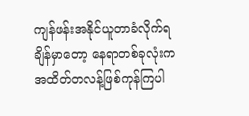ကျန်ဖန်းအနိုင်ယူတာခံလိုက်ရချိန်မှာတော့ နေရာတစ်ခုလုံးက အထိတ်တလန့်ဖြစ်ကုန်ကြပါ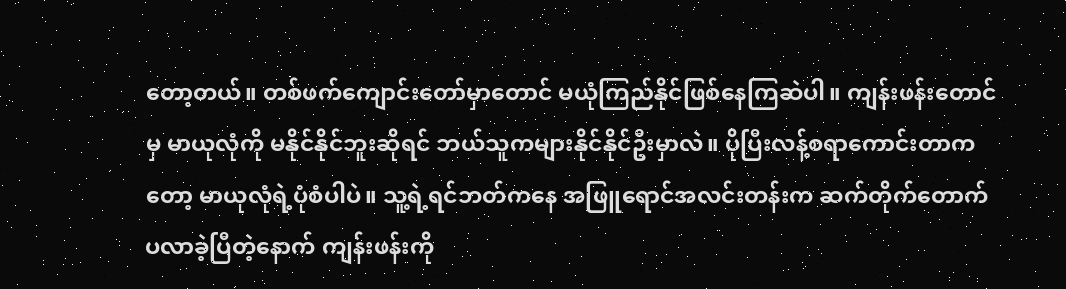တော့တယ်။ တစ်ဖက်ကျောင်းတော်မှာတောင် မယုံကြည်နိုင်ဖြစ်နေကြဆဲပါ။ ကျန်းဖန်းတောင်မှ မာယုလုံကို မနိုင်နိုင်ဘူးဆိုရင် ဘယ်သူကများနိုင်နိုင်ဦးမှာလဲ။ ပိုပြီးလန့်စရာကောင်းတာကတော့ မာယုလုံရဲ့ပုံစံပါပဲ။ သူ့ရဲ့ရင်ဘတ်ကနေ အဖြူရောင်အလင်းတန်းက ဆက်တိုက်တောက်ပလာခဲ့ပြီတဲ့နောက် ကျန်းဖန်းကို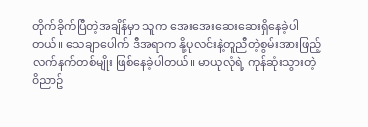တိုက်ခိုက်ပြီတဲ့အချိန်မှာ သူက အေးအေးဆေးဆေးရှိနေခဲ့ပါတယ်။ သေချာပေါက် ဒီအရာက နို့ပုလင်းနဲ့တူညီတဲ့စွမ်းအားဖြည့်လက်နက်တစ်မျိုး ဖြစ်နေခဲ့ပါတယ်။ မာယုလုံရဲ့ ကုန်ဆုံးသွားတဲ့ ၀ိညာဥ်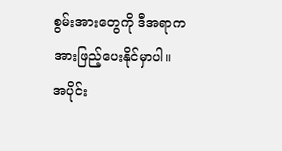စွမ်းအားတွေကို ဒီအရာက အားဖြည့်ပေးနိုင်မှာပါ။
အပိုင်း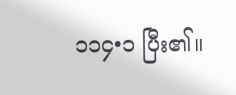၁၁၄•၁ ပြီး၏။